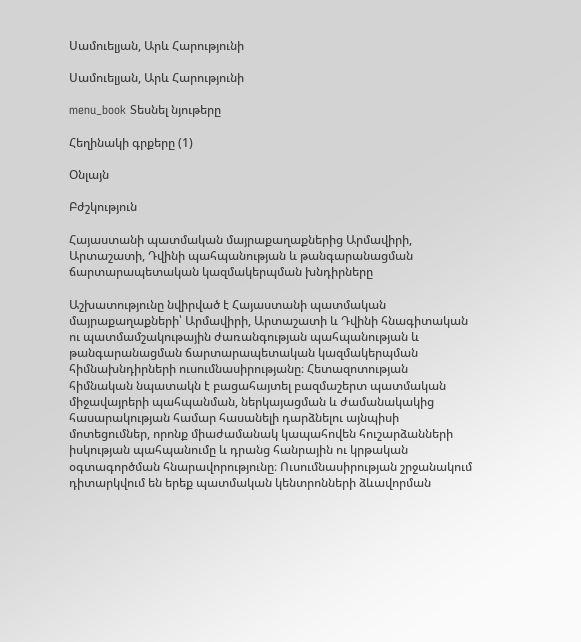Սամուելյան, Արև Հարությունի

Սամուելյան, Արև Հարությունի

menu_book Տեսնել նյութերը

Հեղինակի գրքերը (1)

Օնլայն

Բժշկություն

Հայաստանի պատմական մայրաքաղաքներից Արմավիրի, Արտաշատի, Դվինի պահպանության և թանգարանացման ճարտարապետական կազմակերպման խնդիրները

Աշխատությունը նվիրված է Հայաստանի պատմական մայրաքաղաքների՝ Արմավիրի, Արտաշատի և Դվինի հնագիտական ու պատմամշակութային ժառանգության պահպանության և թանգարանացման ճարտարապետական կազմակերպման հիմնախնդիրների ուսումնասիրությանը։ Հետազոտության հիմնական նպատակն է բացահայտել բազմաշերտ պատմական միջավայրերի պահպանման, ներկայացման և ժամանակակից հասարակության համար հասանելի դարձնելու այնպիսի մոտեցումներ, որոնք միաժամանակ կապահովեն հուշարձանների իսկության պահպանումը և դրանց հանրային ու կրթական օգտագործման հնարավորությունը։ Ուսումնասիրության շրջանակում դիտարկվում են երեք պատմական կենտրոնների ձևավորման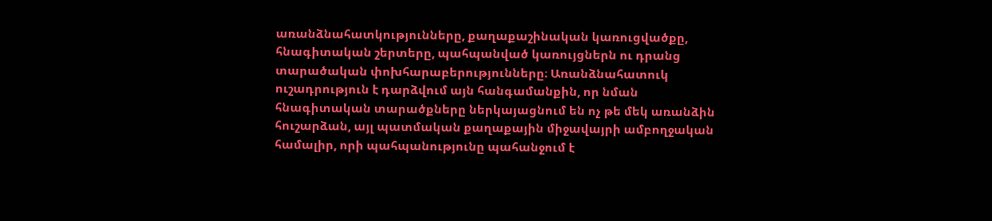առանձնահատկությունները, քաղաքաշինական կառուցվածքը, հնագիտական շերտերը, պահպանված կառույցներն ու դրանց տարածական փոխհարաբերությունները։ Առանձնահատուկ ուշադրություն է դարձվում այն հանգամանքին, որ նման հնագիտական տարածքները ներկայացնում են ոչ թե մեկ առանձին հուշարձան, այլ պատմական քաղաքային միջավայրի ամբողջական համալիր, որի պահպանությունը պահանջում է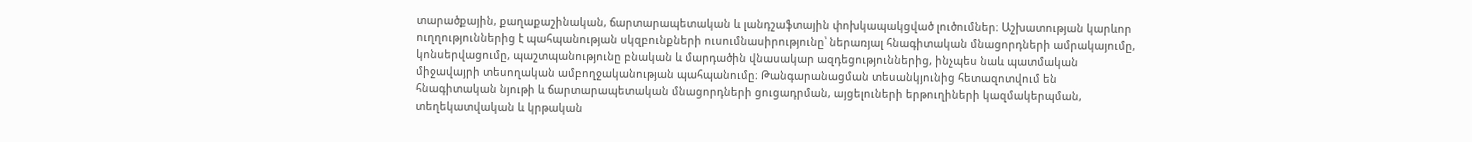տարածքային, քաղաքաշինական, ճարտարապետական և լանդշաֆտային փոխկապակցված լուծումներ։ Աշխատության կարևոր ուղղություններից է պահպանության սկզբունքների ուսումնասիրությունը՝ ներառյալ հնագիտական մնացորդների ամրակայումը, կոնսերվացումը, պաշտպանությունը բնական և մարդածին վնասակար ազդեցություններից, ինչպես նաև պատմական միջավայրի տեսողական ամբողջականության պահպանումը։ Թանգարանացման տեսանկյունից հետազոտվում են հնագիտական նյութի և ճարտարապետական մնացորդների ցուցադրման, այցելուների երթուղիների կազմակերպման, տեղեկատվական և կրթական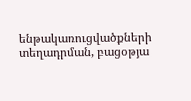ենթակառուցվածքների տեղադրման, բացօթյա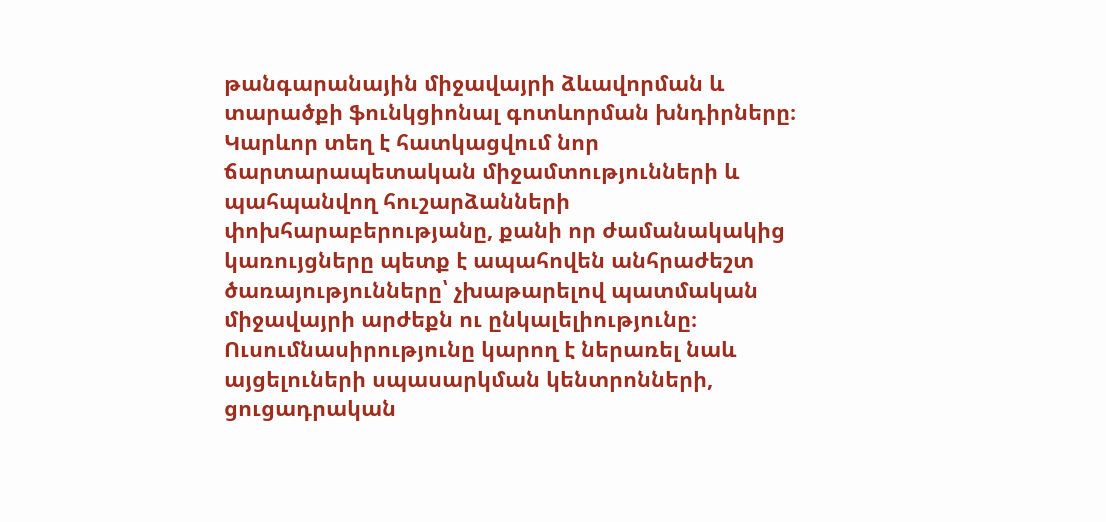թանգարանային միջավայրի ձևավորման և տարածքի ֆունկցիոնալ գոտևորման խնդիրները։ Կարևոր տեղ է հատկացվում նոր ճարտարապետական միջամտությունների և պահպանվող հուշարձանների փոխհարաբերությանը, քանի որ ժամանակակից կառույցները պետք է ապահովեն անհրաժեշտ ծառայությունները՝ չխաթարելով պատմական միջավայրի արժեքն ու ընկալելիությունը։ Ուսումնասիրությունը կարող է ներառել նաև այցելուների սպասարկման կենտրոնների, ցուցադրական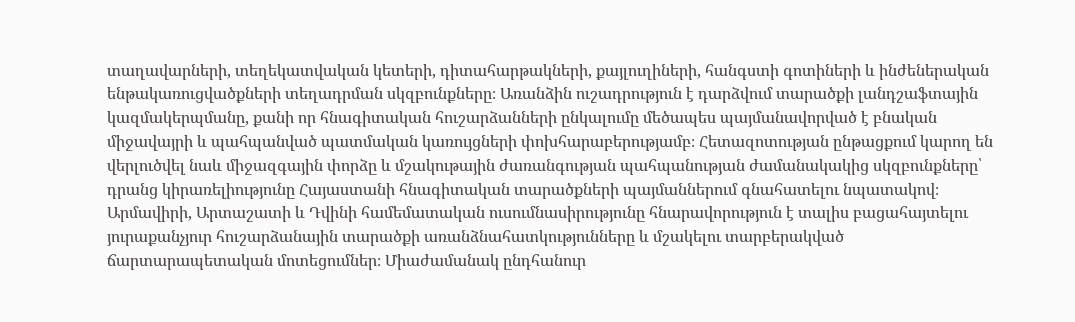տաղավարների, տեղեկատվական կետերի, դիտահարթակների, քայլուղիների, հանգստի գոտիների և ինժեներական ենթակառուցվածքների տեղադրման սկզբունքները։ Առանձին ուշադրություն է դարձվում տարածքի լանդշաֆտային կազմակերպմանը, քանի որ հնագիտական հուշարձանների ընկալումը մեծապես պայմանավորված է բնական միջավայրի և պահպանված պատմական կառույցների փոխհարաբերությամբ։ Հետազոտության ընթացքում կարող են վերլուծվել նաև միջազգային փորձը և մշակութային ժառանգության պահպանության ժամանակակից սկզբունքները՝ դրանց կիրառելիությունը Հայաստանի հնագիտական տարածքների պայմաններում գնահատելու նպատակով։ Արմավիրի, Արտաշատի և Դվինի համեմատական ուսումնասիրությունը հնարավորություն է տալիս բացահայտելու յուրաքանչյուր հուշարձանային տարածքի առանձնահատկությունները և մշակելու տարբերակված ճարտարապետական մոտեցումներ։ Միաժամանակ ընդհանուր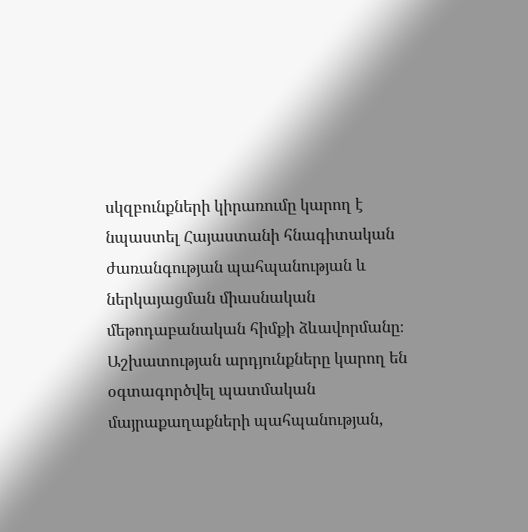սկզբունքների կիրառումը կարող է նպաստել Հայաստանի հնագիտական ժառանգության պահպանության և ներկայացման միասնական մեթոդաբանական հիմքի ձևավորմանը։ Աշխատության արդյունքները կարող են օգտագործվել պատմական մայրաքաղաքների պահպանության,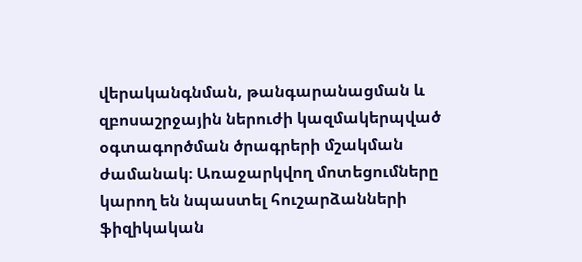վերականգնման, թանգարանացման և զբոսաշրջային ներուժի կազմակերպված օգտագործման ծրագրերի մշակման ժամանակ։ Առաջարկվող մոտեցումները կարող են նպաստել հուշարձանների ֆիզիկական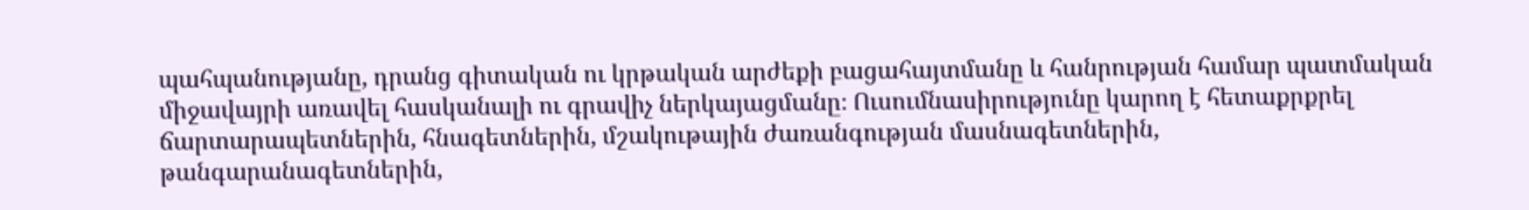պահպանությանը, դրանց գիտական ու կրթական արժեքի բացահայտմանը և հանրության համար պատմական միջավայրի առավել հասկանալի ու գրավիչ ներկայացմանը։ Ուսումնասիրությունը կարող է հետաքրքրել ճարտարապետներին, հնագետներին, մշակութային ժառանգության մասնագետներին, թանգարանագետներին,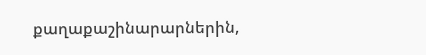քաղաքաշինարարներին,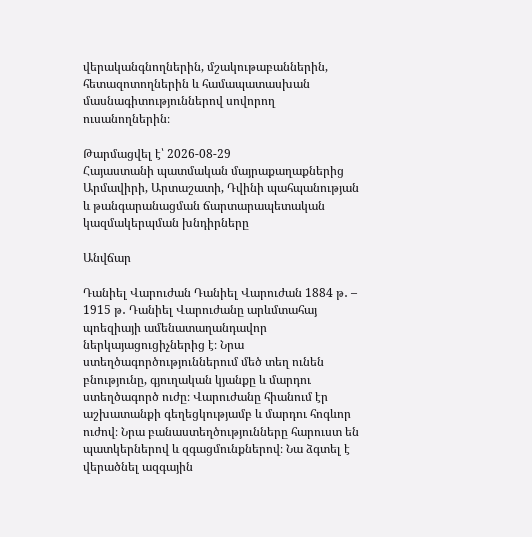վերականգնողներին, մշակութաբաններին, հետազոտողներին և համապատասխան մասնագիտություններով սովորող ուսանողներին։

Թարմացվել է՝ 2026-08-29
Հայաստանի պատմական մայրաքաղաքներից Արմավիրի, Արտաշատի, Դվինի պահպանության և թանգարանացման ճարտարապետական կազմակերպման խնդիրները

Անվճար

Դանիել Վարուժան Դանիել Վարուժան 1884 թ․ – 1915 թ․ Դանիել Վարուժանը արևմտահայ պոեզիայի ամենատաղանդավոր ներկայացուցիչներից է։ Նրա ստեղծագործություններում մեծ տեղ ունեն բնությունը, գյուղական կյանքը և մարդու ստեղծագործ ուժը։ Վարուժանը հիանում էր աշխատանքի գեղեցկությամբ և մարդու հոգևոր ուժով։ Նրա բանաստեղծությունները հարուստ են պատկերներով և զգացմունքներով։ Նա ձգտել է վերածնել ազգային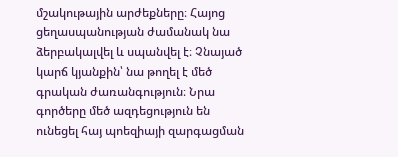մշակութային արժեքները։ Հայոց ցեղասպանության ժամանակ նա ձերբակալվել և սպանվել է։ Չնայած կարճ կյանքին՝ նա թողել է մեծ գրական ժառանգություն։ Նրա գործերը մեծ ազդեցություն են ունեցել հայ պոեզիայի զարգացման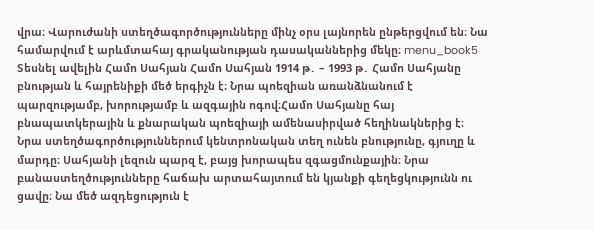վրա։ Վարուժանի ստեղծագործությունները մինչ օրս լայնորեն ընթերցվում են։ Նա համարվում է արևմտահայ գրականության դասականներից մեկը։ menu_book5 Տեսնել ավելին Համո Սահյան Համո Սահյան 1914 թ․ – 1993 թ․ Համո Սահյանը բնության և հայրենիքի մեծ երգիչն է։ Նրա պոեզիան առանձնանում է պարզությամբ, խորությամբ և ազգային ոգով։Համո Սահյանը հայ բնապատկերային և քնարական պոեզիայի ամենասիրված հեղինակներից է։ Նրա ստեղծագործություններում կենտրոնական տեղ ունեն բնությունը, գյուղը և մարդը։ Սահյանի լեզուն պարզ է, բայց խորապես զգացմունքային։ Նրա բանաստեղծությունները հաճախ արտահայտում են կյանքի գեղեցկությունն ու ցավը։ Նա մեծ ազդեցություն է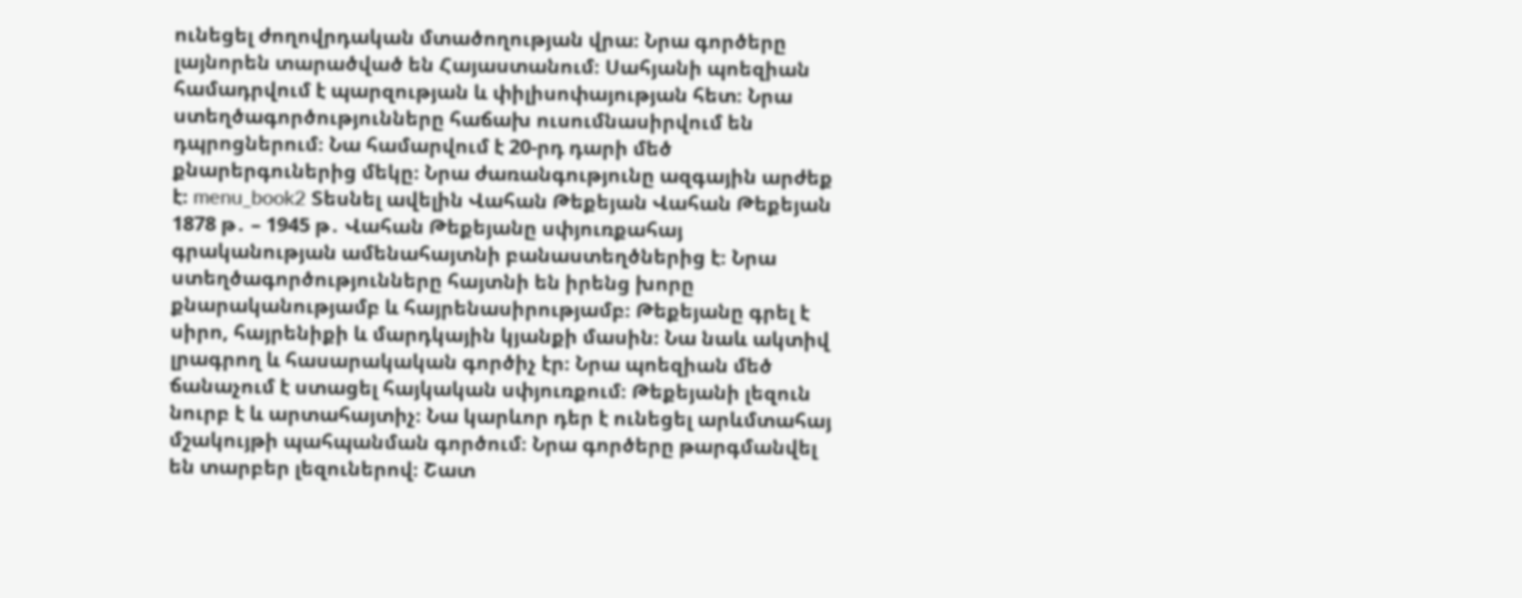ունեցել ժողովրդական մտածողության վրա։ Նրա գործերը լայնորեն տարածված են Հայաստանում։ Սահյանի պոեզիան համադրվում է պարզության և փիլիսոփայության հետ։ Նրա ստեղծագործությունները հաճախ ուսումնասիրվում են դպրոցներում։ Նա համարվում է 20-րդ դարի մեծ քնարերգուներից մեկը։ Նրա ժառանգությունը ազգային արժեք է։ menu_book2 Տեսնել ավելին Վահան Թեքեյան Վահան Թեքեյան 1878 թ․ – 1945 թ․ Վահան Թեքեյանը սփյուռքահայ գրականության ամենահայտնի բանաստեղծներից է։ Նրա ստեղծագործությունները հայտնի են իրենց խորը քնարականությամբ և հայրենասիրությամբ։ Թեքեյանը գրել է սիրո, հայրենիքի և մարդկային կյանքի մասին։ Նա նաև ակտիվ լրագրող և հասարակական գործիչ էր։ Նրա պոեզիան մեծ ճանաչում է ստացել հայկական սփյուռքում։ Թեքեյանի լեզուն նուրբ է և արտահայտիչ։ Նա կարևոր դեր է ունեցել արևմտահայ մշակույթի պահպանման գործում։ Նրա գործերը թարգմանվել են տարբեր լեզուներով։ Շատ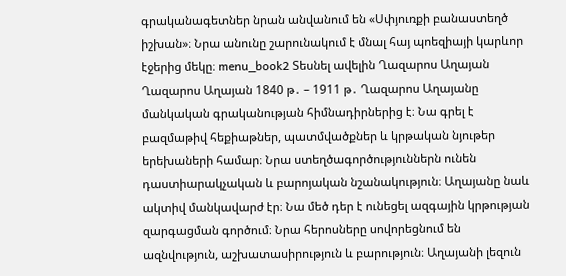գրականագետներ նրան անվանում են «Սփյուռքի բանաստեղծ իշխան»։ Նրա անունը շարունակում է մնալ հայ պոեզիայի կարևոր էջերից մեկը։ menu_book2 Տեսնել ավելին Ղազարոս Աղայան Ղազարոս Աղայան 1840 թ․ – 1911 թ․ Ղազարոս Աղայանը մանկական գրականության հիմնադիրներից է։ Նա գրել է բազմաթիվ հեքիաթներ, պատմվածքներ և կրթական նյութեր երեխաների համար։ Նրա ստեղծագործություններն ունեն դաստիարակչական և բարոյական նշանակություն։ Աղայանը նաև ակտիվ մանկավարժ էր։ Նա մեծ դեր է ունեցել ազգային կրթության զարգացման գործում։ Նրա հերոսները սովորեցնում են ազնվություն, աշխատասիրություն և բարություն։ Աղայանի լեզուն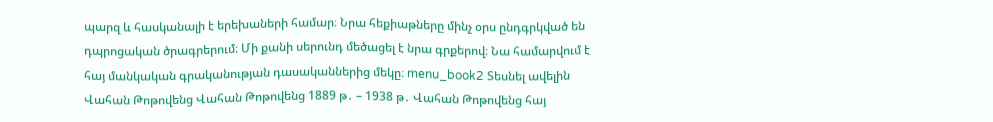պարզ և հասկանալի է երեխաների համար։ Նրա հեքիաթները մինչ օրս ընդգրկված են դպրոցական ծրագրերում։ Մի քանի սերունդ մեծացել է նրա գրքերով։ Նա համարվում է հայ մանկական գրականության դասականներից մեկը։ menu_book2 Տեսնել ավելին Վահան Թոթովենց Վահան Թոթովենց 1889 թ․ – 1938 թ․ Վահան Թոթովենց հայ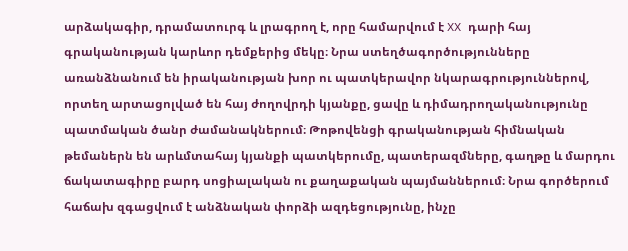արձակագիր, դրամատուրգ և լրագրող է, որը համարվում է XX դարի հայ գրականության կարևոր դեմքերից մեկը։ Նրա ստեղծագործությունները առանձնանում են իրականության խոր ու պատկերավոր նկարագրություններով, որտեղ արտացոլված են հայ ժողովրդի կյանքը, ցավը և դիմադրողականությունը պատմական ծանր ժամանակներում։ Թոթովենցի գրականության հիմնական թեմաներն են արևմտահայ կյանքի պատկերումը, պատերազմները, գաղթը և մարդու ճակատագիրը բարդ սոցիալական ու քաղաքական պայմաններում։ Նրա գործերում հաճախ զգացվում է անձնական փորձի ազդեցությունը, ինչը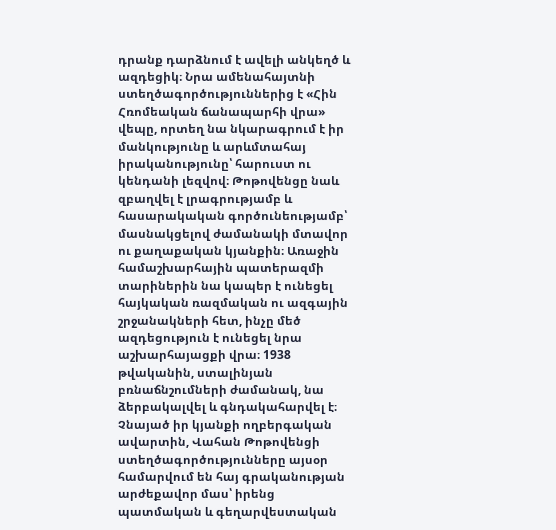դրանք դարձնում է ավելի անկեղծ և ազդեցիկ։ Նրա ամենահայտնի ստեղծագործություններից է «Հին Հռոմեական ճանապարհի վրա» վեպը, որտեղ նա նկարագրում է իր մանկությունը և արևմտահայ իրականությունը՝ հարուստ ու կենդանի լեզվով։ Թոթովենցը նաև զբաղվել է լրագրությամբ և հասարակական գործունեությամբ՝ մասնակցելով ժամանակի մտավոր ու քաղաքական կյանքին։ Առաջին համաշխարհային պատերազմի տարիներին նա կապեր է ունեցել հայկական ռազմական ու ազգային շրջանակների հետ, ինչը մեծ ազդեցություն է ունեցել նրա աշխարհայացքի վրա։ 1938 թվականին, ստալինյան բռնաճնշումների ժամանակ, նա ձերբակալվել և գնդակահարվել է։ Չնայած իր կյանքի ողբերգական ավարտին, Վահան Թոթովենցի ստեղծագործությունները այսօր համարվում են հայ գրականության արժեքավոր մաս՝ իրենց պատմական և գեղարվեստական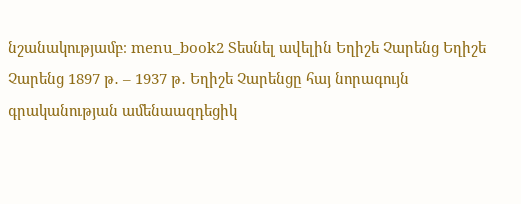նշանակությամբ։ menu_book2 Տեսնել ավելին Եղիշե Չարենց Եղիշե Չարենց 1897 թ․ – 1937 թ․ Եղիշե Չարենցը հայ նորագույն գրականության ամենաազդեցիկ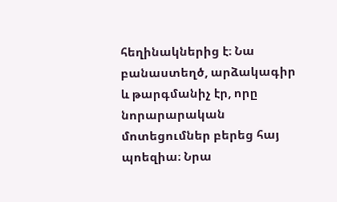հեղինակներից է։ Նա բանաստեղծ, արձակագիր և թարգմանիչ էր, որը նորարարական մոտեցումներ բերեց հայ պոեզիա։ Նրա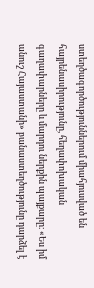ստեղծագործություններում միահյուսված են հայրենասիրությունը, հեղափոխական գաղափարները և մարդու ներքին պայքարը։ «Ես իմ անուշ Հայաստանի» բանաստեղծությունը դարձել է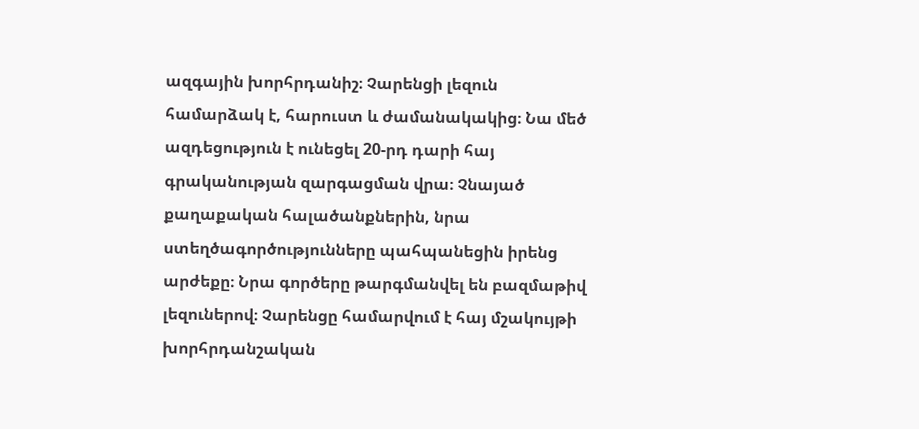ազգային խորհրդանիշ։ Չարենցի լեզուն համարձակ է, հարուստ և ժամանակակից։ Նա մեծ ազդեցություն է ունեցել 20-րդ դարի հայ գրականության զարգացման վրա։ Չնայած քաղաքական հալածանքներին, նրա ստեղծագործությունները պահպանեցին իրենց արժեքը։ Նրա գործերը թարգմանվել են բազմաթիվ լեզուներով։ Չարենցը համարվում է հայ մշակույթի խորհրդանշական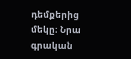դեմքերից մեկը։ Նրա գրական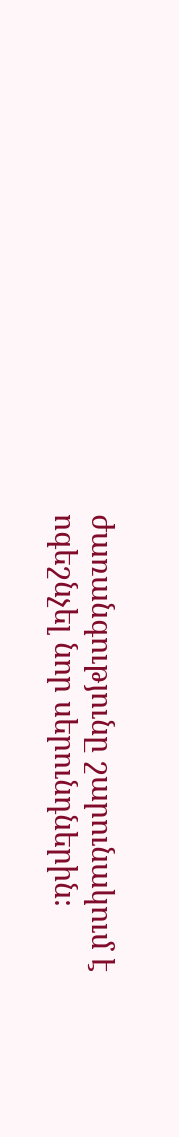ժառանգությունը շարունակում է ոգեշնչել նոր սերունդներին։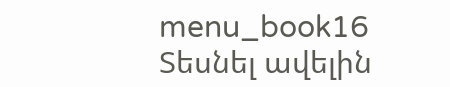menu_book16 Տեսնել ավելին